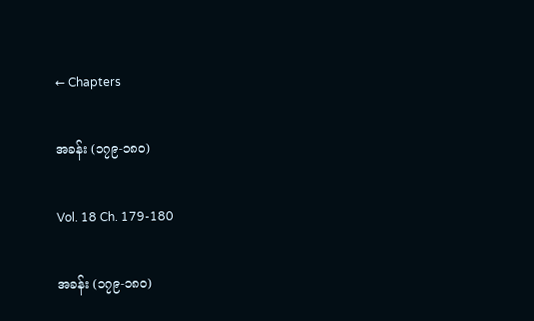← Chapters

အခန်း (၁၇၉-၁၈၀)

Vol. 18 Ch. 179-180

အခန်း (၁၇၉-၁၈၀)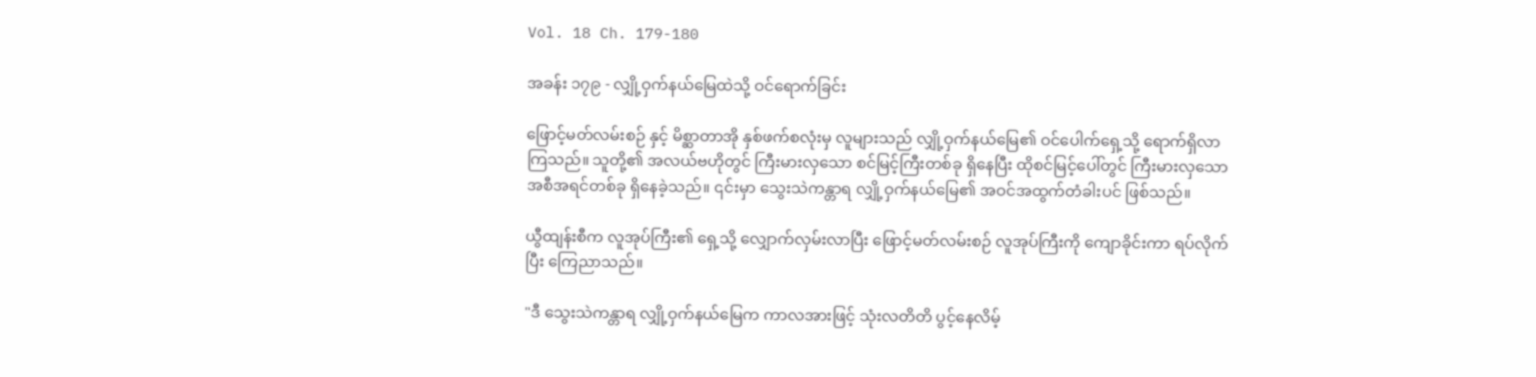Vol. 18 Ch. 179-180

အခန်း ၁၇၉ - လျှို့ဝှက်နယ်မြေထဲသို့ ဝင်ရောက်ခြင်း

ဖြောင့်မတ်လမ်းစဉ် နှင့် မိစ္ဆာတာအို နှစ်ဖက်စလုံးမှ လူများသည် လျှို့ဝှက်နယ်မြေ၏ ဝင်ပေါက်ရှေ့သို့ ရောက်ရှိလာကြသည်။ သူတို့၏ အလယ်ဗဟိုတွင် ကြီးမားလှသော စင်မြင့်ကြီးတစ်ခု ရှိနေပြီး ထိုစင်မြင့်ပေါ်တွင် ကြီးမားလှသော အစီအရင်တစ်ခု ရှိနေခဲ့သည်။ ၎င်းမှာ သွေးသဲကန္တာရ လျှို့ဝှက်နယ်မြေ၏ အဝင်အထွက်တံခါးပင် ဖြစ်သည်။

ယွီထျန်းစီက လူအုပ်ကြီး၏ ရှေ့သို့ လျှောက်လှမ်းလာပြီး ဖြောင့်မတ်လမ်းစဉ် လူအုပ်ကြီးကို ကျောခိုင်းကာ ရပ်လိုက်ပြီး ကြေညာသည်။

"ဒီ သွေးသဲကန္တာရ လျှို့ဝှက်နယ်မြေက ကာလအားဖြင့် သုံးလတိတိ ပွင့်နေလိမ့်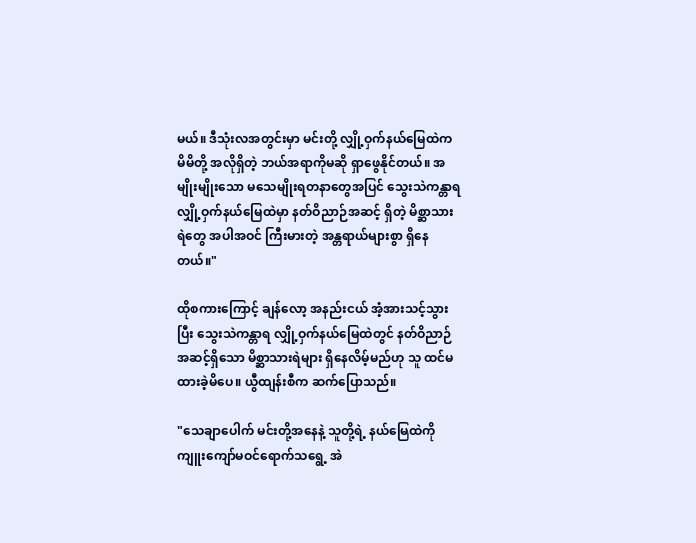မယ်။ ဒီသုံးလအတွင်းမှာ မင်းတို့ လျှို့ဝှက်နယ်မြေထဲက မိမိတို့ အလိုရှိတဲ့ ဘယ်အရာကိုမဆို ရှာဖွေနိုင်တယ်။ အမျိုးမျိုးသော မသေမျိုးရတနာတွေအပြင် သွေးသဲကန္တာရ လျှို့ဝှက်နယ်မြေထဲမှာ နတ်ဝိညာဉ်အဆင့် ရှိတဲ့ မိစ္ဆာသားရဲတွေ အပါအဝင် ကြီးမားတဲ့ အန္တရာယ်များစွာ ရှိနေတယ်။"

ထိုစကားကြောင့် ချန်လော့ အနည်းငယ် အံ့အားသင့်သွားပြီး သွေးသဲကန္တာရ လျှို့ဝှက်နယ်မြေထဲတွင် နတ်ဝိညာဉ်အဆင့်ရှိသော မိစ္ဆာသားရဲများ ရှိနေလိမ့်မည်ဟု သူ ထင်မထားခဲ့မိပေ။ ယွီထျန်းစီက ဆက်ပြောသည်။

"သေချာပေါက် မင်းတို့အနေနဲ့ သူတို့ရဲ့ နယ်မြေထဲကို ကျူးကျော်မဝင်ရောက်သရွေ့ အဲ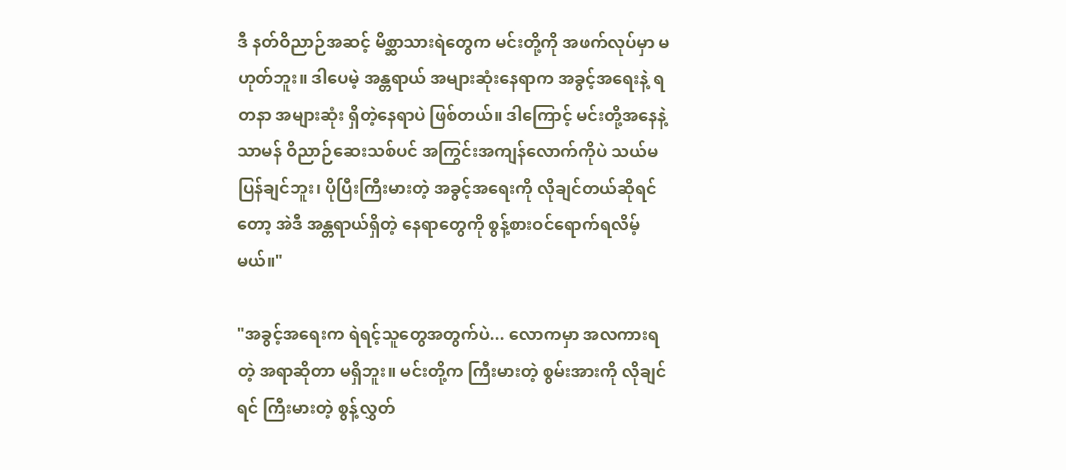ဒီ နတ်ဝိညာဉ်အဆင့် မိစ္ဆာသားရဲတွေက မင်းတို့ကို အဖက်လုပ်မှာ မဟုတ်ဘူး။ ဒါပေမဲ့ အန္တရာယ် အများဆုံးနေရာက အခွင့်အရေးနဲ့ ရတနာ အများဆုံး ရှိတဲ့နေရာပဲ ဖြစ်တယ်။ ဒါကြောင့် မင်းတို့အနေနဲ့ သာမန် ဝိညာဉ်ဆေးသစ်ပင် အကြွင်းအကျန်လောက်ကိုပဲ သယ်မပြန်ချင်ဘူး၊ ပိုပြီးကြီးမားတဲ့ အခွင့်အရေးကို လိုချင်တယ်ဆိုရင်တော့ အဲဒီ အန္တရာယ်ရှိတဲ့ နေရာတွေကို စွန့်စားဝင်ရောက်ရလိမ့်မယ်။"

"အခွင့်အရေးက ရဲရင့်သူတွေအတွက်ပဲ... လောကမှာ အလကားရတဲ့ အရာဆိုတာ မရှိဘူး။ မင်းတို့က ကြီးမားတဲ့ စွမ်းအားကို လိုချင်ရင် ကြီးမားတဲ့ စွန့်လွှတ်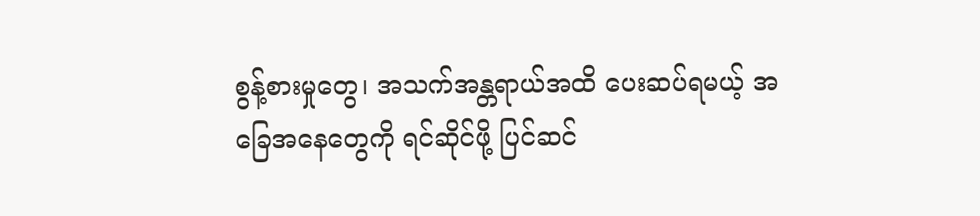စွန့်စားမှုတွေ၊ အသက်အန္တရာယ်အထိ ပေးဆပ်ရမယ့် အခြေအနေတွေကို ရင်ဆိုင်ဖို့ ပြင်ဆင်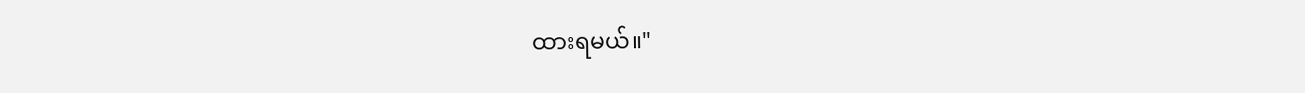ထားရမယ်။"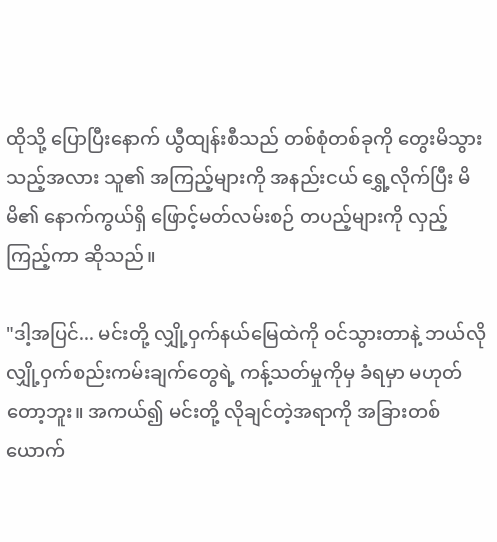ထိုသို့ ပြောပြီးနောက် ယွီထျန်းစီသည် တစ်စုံတစ်ခုကို တွေးမိသွားသည့်အလား သူ၏ အကြည့်များကို အနည်းငယ် ရွှေ့လိုက်ပြီး မိမိ၏ နောက်ကွယ်ရှိ ဖြောင့်မတ်လမ်းစဉ် တပည့်များကို လှည့်ကြည့်ကာ ဆိုသည်။

"ဒါ့အပြင်... မင်းတို့ လျှို့ဝှက်နယ်မြေထဲကို ဝင်သွားတာနဲ့ ဘယ်လို လျှို့ဝှက်စည်းကမ်းချက်တွေရဲ့ ကန့်သတ်မှုကိုမှ ခံရမှာ မဟုတ်တော့ဘူး။ အကယ်၍ မင်းတို့ လိုချင်တဲ့အရာကို အခြားတစ်ယောက်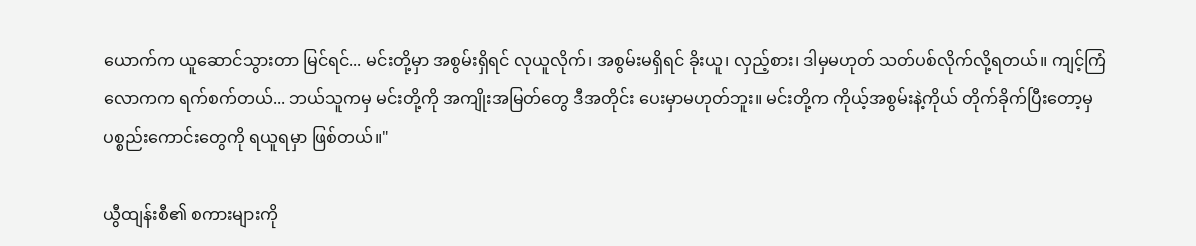ယောက်က ယူဆောင်သွားတာ မြင်ရင်... မင်းတို့မှာ အစွမ်းရှိရင် လုယူလိုက်၊ အစွမ်းမရှိရင် ခိုးယူ၊ လှည့်စား၊ ဒါမှမဟုတ် သတ်ပစ်လိုက်လို့ရတယ်။ ကျင့်ကြံလောကက ရက်စက်တယ်... ဘယ်သူကမှ မင်းတို့ကို အကျိုးအမြတ်တွေ ဒီအတိုင်း ပေးမှာမဟုတ်ဘူး။ မင်းတို့က ကိုယ့်အစွမ်းနဲ့ကိုယ် တိုက်ခိုက်ပြီးတော့မှ ပစ္စည်းကောင်းတွေကို ရယူရမှာ ဖြစ်တယ်။"

ယွီထျန်းစီ၏ စကားများကို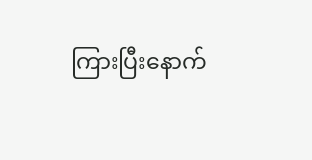ကြားပြီးနောက်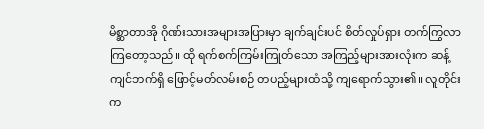မိစ္ဆာတာအို ဂိုဏ်းသားအများအပြားမှာ ချက်ချင်းပင် စိတ်လှုပ်ရှား တက်ကြွလာကြတော့သည်။ ထို ရက်စက်ကြမ်းကြုတ်သော အကြည့်များအားလုံးက ဆန့်ကျင်ဘက်ရှိ ဖြောင့်မတ်လမ်းစဉ် တပည့်များထံသို့ ကျရောက်သွား၏။ လူတိုင်းက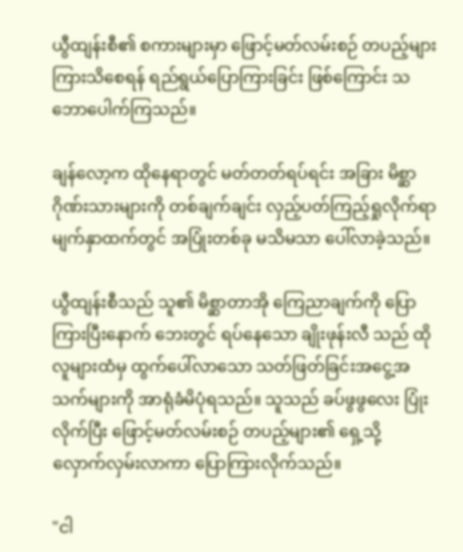ယွီထျန်းစီ၏ စကားများမှာ ဖြောင့်မတ်လမ်းစဉ် တပည့်များ ကြားသိစေရန် ရည်ရွယ်ပြောကြားခြင်း ဖြစ်ကြောင်း သဘောပေါက်ကြသည်။

ချန်လော့က ထိုနေရာတွင် မတ်တတ်ရပ်ရင်း အခြား မိစ္ဆာဂိုဏ်းသားများကို တစ်ချက်ချင်း လှည့်ပတ်ကြည့်ရှုလိုက်ရာ မျက်နှာထက်တွင် အပြုံးတစ်ခု မသိမသာ ပေါ်လာခဲ့သည်။

ယွီထျန်းစီသည် သူ၏ မိစ္ဆာတာအို ကြေညာချက်ကို ပြောကြားပြီးနောက် ဘေးတွင် ရပ်နေသော ချိုးဖုန်းလီ သည် ထိုလူများထံမှ ထွက်ပေါ်လာသော သတ်ဖြတ်ခြင်းအငွေ့အသက်များကို အာရုံခံမိပုံရသည်။ သူသည် ခပ်ဖွဖွလေး ပြုံးလိုက်ပြီး ဖြောင့်မတ်လမ်းစဉ် တပည့်များ၏ ရှေ့သို့ လှောက်လှမ်းလာကာ ပြောကြားလိုက်သည်။

"ငါ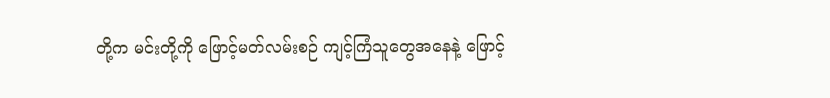တို့က မင်းတို့ကို ဖြောင့်မတ်လမ်းစဉ် ကျင့်ကြံသူတွေအနေနဲ့ ဖြောင့်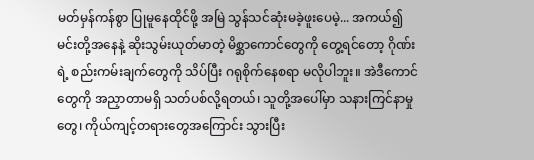မတ်မှန်ကန်စွာ ပြုမူနေထိုင်ဖို့ အမြဲ သွန်သင်ဆုံးမခဲ့ဖူးပေမဲ့... အကယ်၍ မင်းတို့အနေနဲ့ ဆိုးသွမ်းယုတ်မာတဲ့ မိစ္ဆာကောင်တွေကို တွေ့ရင်တော့ ဂိုဏ်းရဲ့ စည်းကမ်းချက်တွေကို သိပ်ပြီး ဂရုစိုက်နေစရာ မလိုပါဘူး။ အဲဒီကောင်တွေကို အညှာတာမရှိ သတ်ပစ်လို့ရတယ်၊ သူတို့အပေါ်မှာ သနားကြင်နာမှုတွေ၊ ကိုယ်ကျင့်တရားတွေအကြောင်း သွားပြီး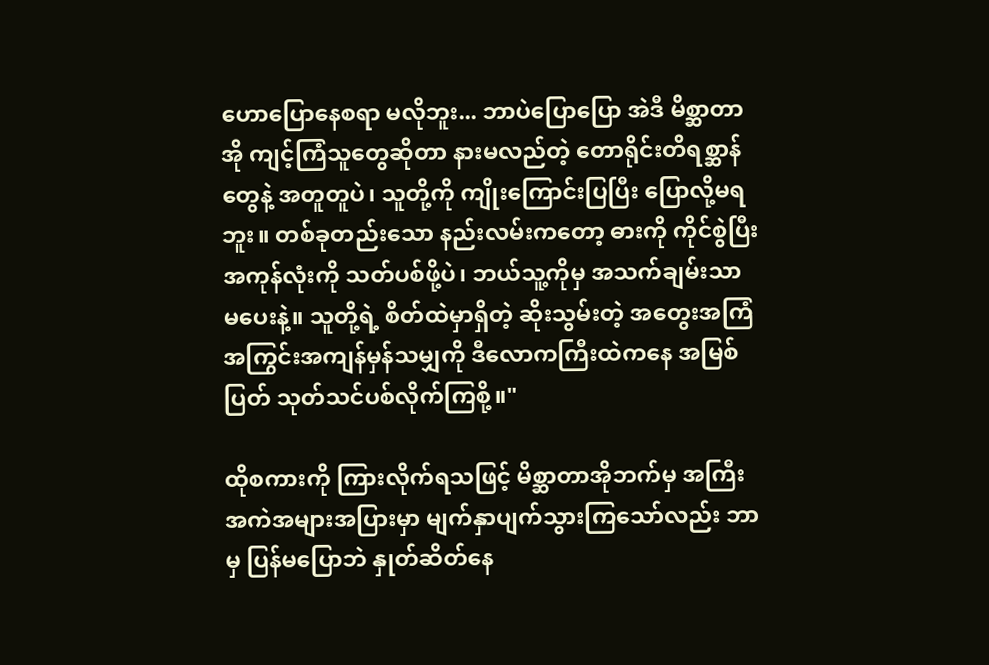ဟောပြောနေစရာ မလိုဘူး... ဘာပဲပြောပြော အဲဒီ မိစ္ဆာတာအို ကျင့်ကြံသူတွေဆိုတာ နားမလည်တဲ့ တောရိုင်းတိရစ္ဆာန်တွေနဲ့ အတူတူပဲ၊ သူတို့ကို ကျိုးကြောင်းပြပြီး ပြောလို့မရဘူး။ တစ်ခုတည်းသော နည်းလမ်းကတော့ ဓားကို ကိုင်စွဲပြီး အကုန်လုံးကို သတ်ပစ်ဖို့ပဲ၊ ဘယ်သူ့ကိုမှ အသက်ချမ်းသာ မပေးနဲ့။ သူတို့ရဲ့ စိတ်ထဲမှာရှိတဲ့ ဆိုးသွမ်းတဲ့ အတွေးအကြံ အကြွင်းအကျန်မှန်သမျှကို ဒီလောကကြီးထဲကနေ အမြစ်ပြတ် သုတ်သင်ပစ်လိုက်ကြစို့။"

ထိုစကားကို ကြားလိုက်ရသဖြင့် မိစ္ဆာတာအိုဘက်မှ အကြီးအကဲအများအပြားမှာ မျက်နှာပျက်သွားကြသော်လည်း ဘာမှ ပြန်မပြောဘဲ နှုတ်ဆိတ်နေ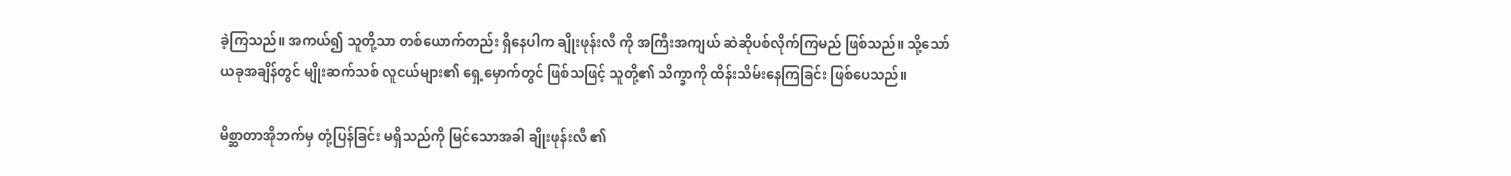ခဲ့ကြသည်။ အကယ်၍ သူတို့သာ တစ်ယောက်တည်း ရှိနေပါက ချိုးဖုန်းလီ ကို အကြီးအကျယ် ဆဲဆိုပစ်လိုက်ကြမည် ဖြစ်သည်။ သို့သော် ယခုအချိန်တွင် မျိုးဆက်သစ် လူငယ်များ၏ ရှေ့မှောက်တွင် ဖြစ်သဖြင့် သူတို့၏ သိက္ခာကို ထိန်းသိမ်းနေကြခြင်း ဖြစ်ပေသည်။

မိစ္ဆာတာအိုဘက်မှ တုံ့ပြန်ခြင်း မရှိသည်ကို မြင်သောအခါ ချိုးဖုန်းလီ ၏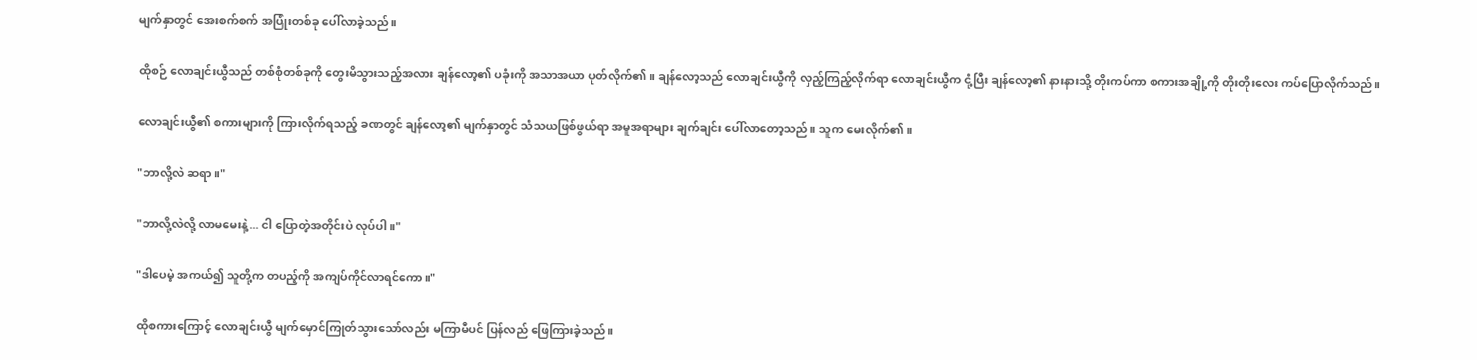မျက်နှာတွင် အေးစက်စက် အပြုံးတစ်ခု ပေါ်လာခဲ့သည်။

ထိုစဉ် လောချင်းယွီသည် တစ်စုံတစ်ခုကို တွေးမိသွားသည့်အလား ချန်လော့၏ ပခုံးကို အသာအယာ ပုတ်လိုက်၏။ ချန်လော့သည် လောချင်းယွီကို လှည့်ကြည့်လိုက်ရာ လောချင်းယွီက ငုံ့ပြီး ချန်လော့၏ နားနားသို့ တိုးကပ်ကာ စကားအချို့ကို တိုးတိုးလေး ကပ်ပြောလိုက်သည်။

လောချင်းယွီ၏ စကားများကို ကြားလိုက်ရသည့် ခဏတွင် ချန်လော့၏ မျက်နှာတွင် သံသယဖြစ်ဖွယ်ရာ အမူအရာများ ချက်ချင်း ပေါ်လာတော့သည်။ သူက မေးလိုက်၏။

"ဘာလို့လဲ ဆရာ။"

"ဘာလို့လဲလို့ လာမမေးနဲ့... ငါ ပြောတဲ့အတိုင်းပဲ လုပ်ပါ။"

"ဒါပေမဲ့ အကယ်၍ သူတို့က တပည့်ကို အကျပ်ကိုင်လာရင်ကော။"

ထိုစကားကြောင့် လောချင်းယွီ မျက်မှောင်ကြုတ်သွားသော်လည်း မကြာမီပင် ပြန်လည် ဖြေကြားခဲ့သည်။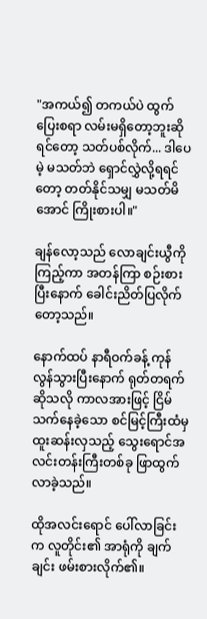"အကယ်၍ တကယ်ပဲ ထွက်ပြေးစရာ လမ်းမရှိတော့ဘူးဆိုရင်တော့ သတ်ပစ်လိုက်... ဒါပေမဲ့ မသတ်ဘဲ ရှောင်လွှဲလို့ရရင်တော့ တတ်နိုင်သမျှ မသတ်မိအောင် ကြိုးစားပါ။"

ချန်လော့သည် လောချင်းယွီကို ကြည့်ကာ အတန်ကြာ စဉ်းစားပြီးနောက် ခေါင်းညိတ်ပြလိုက်တော့သည်။

နောက်ထပ် နာရီဝက်ခန့် ကုန်လွန်သွားပြီးနောက် ရုတ်တရက်ဆိုသလို ကာလအားဖြင့် ငြိမ်သက်နေခဲ့သော စင်မြင့်ကြီးထံမှ ထူးဆန်းလှသည့် သွေးရောင်အလင်းတန်းကြီးတစ်ခု ဖြာထွက်လာခဲ့သည်။

ထိုအလင်းရောင် ပေါ်လာခြင်းက လူတိုင်း၏ အာရုံကို ချက်ချင်း ဖမ်းစားလိုက်၏။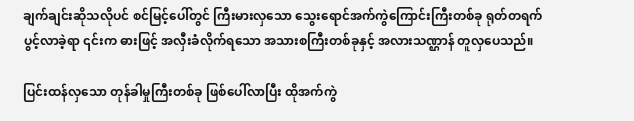ချက်ချင်းဆိုသလိုပင် စင်မြင့်ပေါ်တွင် ကြီးမားလှသော သွေးရောင်အက်ကွဲကြောင်းကြီးတစ်ခု ရုတ်တရက် ပွင့်လာခဲ့ရာ ၎င်းက ဓားဖြင့် အလှီးခံလိုက်ရသော အသားစကြီးတစ်ခုနှင့် အလားသဏ္ဌာန် တူလှပေသည်။

ပြင်းထန်လှသော တုန်ခါမှုကြီးတစ်ခု ဖြစ်ပေါ်လာပြီး ထိုအက်ကွဲ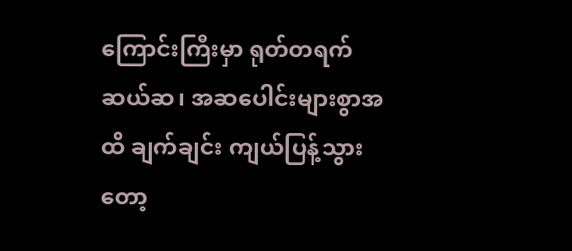ကြောင်းကြီးမှာ ရုတ်တရက် ဆယ်ဆ၊ အဆပေါင်းများစွာအထိ ချက်ချင်း ကျယ်ပြန့်သွားတော့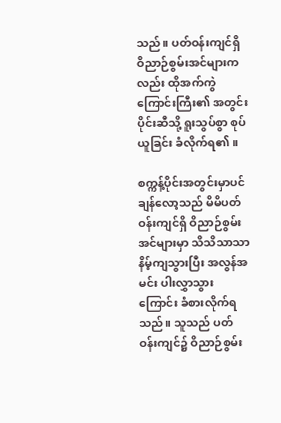သည်။ ပတ်ဝန်းကျင်ရှိ ဝိညာဉ်စွမ်းအင်များကလည်း ထိုအက်ကွဲကြောင်းကြီး၏ အတွင်းပိုင်းဆီသို့ ရူးသွပ်စွာ စုပ်ယူခြင်း ခံလိုက်ရ၏။

စက္ကန့်ပိုင်းအတွင်းမှာပင် ချန်လော့သည် မိမိပတ်ဝန်းကျင်ရှိ ဝိညာဉ်စွမ်းအင်များမှာ သိသိသာသာ နိမ့်ကျသွားပြီး အလွန်အမင်း ပါးလွှာသွားကြောင်း ခံစားလိုက်ရသည်။ သူသည် ပတ်ဝန်းကျင်၌ ဝိညာဉ်စွမ်း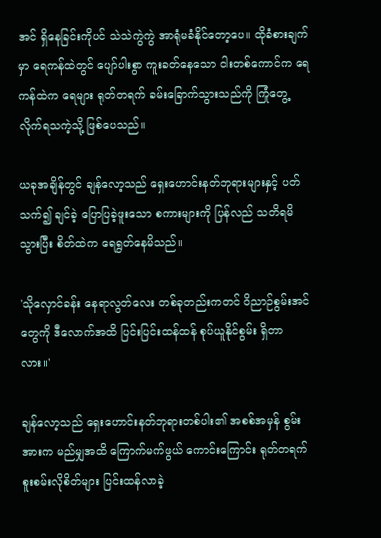အင် ရှိနေခြင်းကိုပင် သဲသဲကွဲကွဲ အာရုံမခံနိုင်တော့ပေ။ ထိုခံစားချက်မှာ ရေကန်ထဲတွင် ပျော်ပါးစွာ ကူးခတ်နေသော ငါးတစ်ကောင်က ရေကန်ထဲက ရေများ ရုတ်တရက် ခမ်းခြောက်သွားသည်ကို ကြုံတွေ့လိုက်ရသကဲ့သို့ ဖြစ်ပေသည်။

ယခုအချိန်တွင် ချန်လော့သည် ရှေးဟောင်းနတ်ဘုရားများနှင့် ပတ်သက်၍ ချင်ခဲ့ ပြောပြခဲ့ဖူးသော စကားများကို ပြန်လည် သတိရမိသွားပြီး စိတ်ထဲက ရေရွတ်နေမိသည်။

'သိုလှောင်ခန်း နေရာလွတ်လေး တစ်ခုတည်းကတင် ဝိညာဉ်စွမ်းအင်တွေကို ဒီလောက်အထိ ပြင်းပြင်းထန်ထန် စုပ်ယူနိုင်စွမ်း ရှိတာလား။'

ချန်လော့သည် ရှေးဟောင်းနတ်ဘုရားတစ်ပါး၏ အစစ်အမှန် စွမ်းအားက မည်မျှအထိ ကြောက်မက်ဖွယ် ကောင်းကြောင်း ရုတ်တရက် စူးစမ်းလိုစိတ်များ ပြင်းထန်လာခဲ့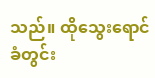သည်။ ထိုသွေးရောင် ခံတွင်း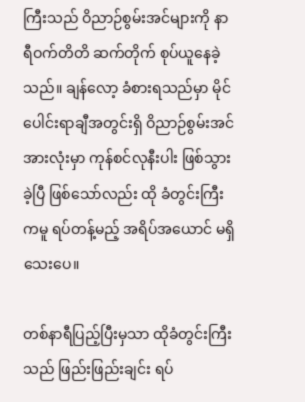ကြီးသည် ဝိညာဉ်စွမ်းအင်များကို နာရီဝက်တိတိ ဆက်တိုက် စုပ်ယူနေခဲ့သည်။ ချန်လော့ ခံစားရသည်မှာ မိုင်ပေါင်းရာချီအတွင်းရှိ ဝိညာဉ်စွမ်းအင်အားလုံးမှာ ကုန်စင်လုနီးပါး ဖြစ်သွားခဲ့ပြီ ဖြစ်သော်လည်း ထို ခံတွင်းကြီးကမူ ရပ်တန့်မည့် အရိပ်အယောင် မရှိသေးပေ။

တစ်နာရီပြည့်ပြီးမှသာ ထိုခံတွင်းကြီးသည် ဖြည်းဖြည်းချင်း ရပ်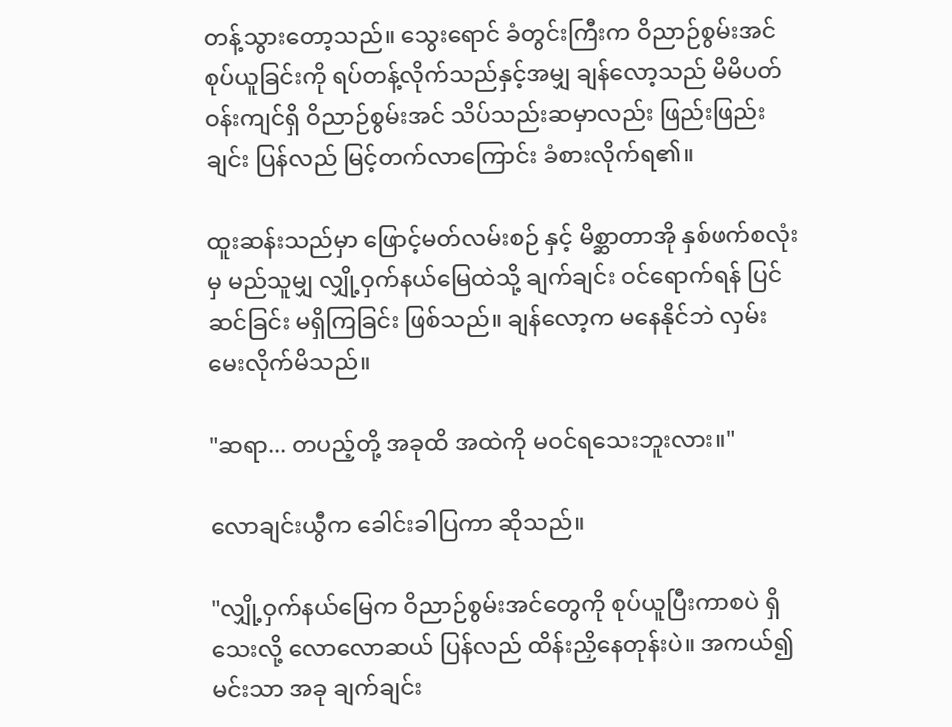တန့်သွားတော့သည်။ သွေးရောင် ခံတွင်းကြီးက ဝိညာဉ်စွမ်းအင် စုပ်ယူခြင်းကို ရပ်တန့်လိုက်သည်နှင့်အမျှ ချန်လော့သည် မိမိပတ်ဝန်းကျင်ရှိ ဝိညာဉ်စွမ်းအင် သိပ်သည်းဆမှာလည်း ဖြည်းဖြည်းချင်း ပြန်လည် မြင့်တက်လာကြောင်း ခံစားလိုက်ရ၏။

ထူးဆန်းသည်မှာ ဖြောင့်မတ်လမ်းစဉ် နှင့် မိစ္ဆာတာအို နှစ်ဖက်စလုံးမှ မည်သူမျှ လျှို့ဝှက်နယ်မြေထဲသို့ ချက်ချင်း ဝင်ရောက်ရန် ပြင်ဆင်ခြင်း မရှိကြခြင်း ဖြစ်သည်။ ချန်လော့က မနေနိုင်ဘဲ လှမ်းမေးလိုက်မိသည်။

"ဆရာ... တပည့်တို့ အခုထိ အထဲကို မဝင်ရသေးဘူးလား။"

လောချင်းယွီက ခေါင်းခါပြကာ ဆိုသည်။

"လျှို့ဝှက်နယ်မြေက ဝိညာဉ်စွမ်းအင်တွေကို စုပ်ယူပြီးကာစပဲ ရှိသေးလို့ လောလောဆယ် ပြန်လည် ထိန်းညှိနေတုန်းပဲ။ အကယ်၍ မင်းသာ အခု ချက်ချင်း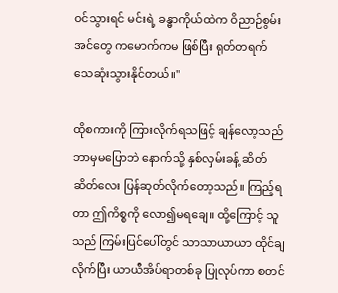ဝင်သွားရင် မင်းရဲ့ ခန္ဓာကိုယ်ထဲက ဝိညာဉ်စွမ်းအင်တွေ ကမောက်ကမ ဖြစ်ပြီး ရုတ်တရက် သေဆုံးသွားနိုင်တယ်။"

ထိုစကားကို ကြားလိုက်ရသဖြင့် ချန်လော့သည် ဘာမှမပြောဘဲ နောက်သို့ နှစ်လှမ်းခန့် ဆိတ်ဆိတ်လေး ပြန်ဆုတ်လိုက်တော့သည်။ ကြည့်ရတာ ဤကိစ္စကို လော၍မရချေ။ ထို့ကြောင့် သူသည် ကြမ်းပြင်ပေါ်တွင် သာသာယာယာ ထိုင်ချလိုက်ပြီး ယာယီအိပ်ရာတစ်ခု ပြုလုပ်ကာ စတင်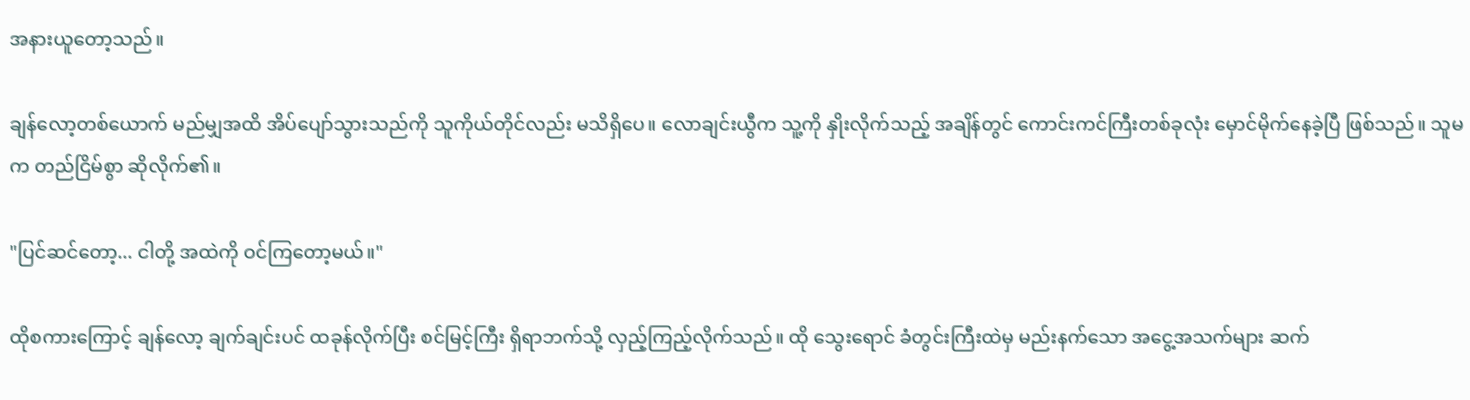အနားယူတော့သည်။

ချန်လော့တစ်ယောက် မည်မျှအထိ အိပ်ပျော်သွားသည်ကို သူကိုယ်တိုင်လည်း မသိရှိပေ။ လောချင်းယွီက သူ့ကို နှိုးလိုက်သည့် အချိန်တွင် ကောင်းကင်ကြီးတစ်ခုလုံး မှောင်မိုက်နေခဲ့ပြီ ဖြစ်သည်။ သူမက တည်ငြိမ်စွာ ဆိုလိုက်၏။

"ပြင်ဆင်တော့... ငါတို့ အထဲကို ဝင်ကြတော့မယ်။"

ထိုစကားကြောင့် ချန်လော့ ချက်ချင်းပင် ထခုန်လိုက်ပြီး စင်မြင့်ကြီး ရှိရာဘက်သို့ လှည့်ကြည့်လိုက်သည်။ ထို သွေးရောင် ခံတွင်းကြီးထဲမှ မည်းနက်သော အငွေ့အသက်များ ဆက်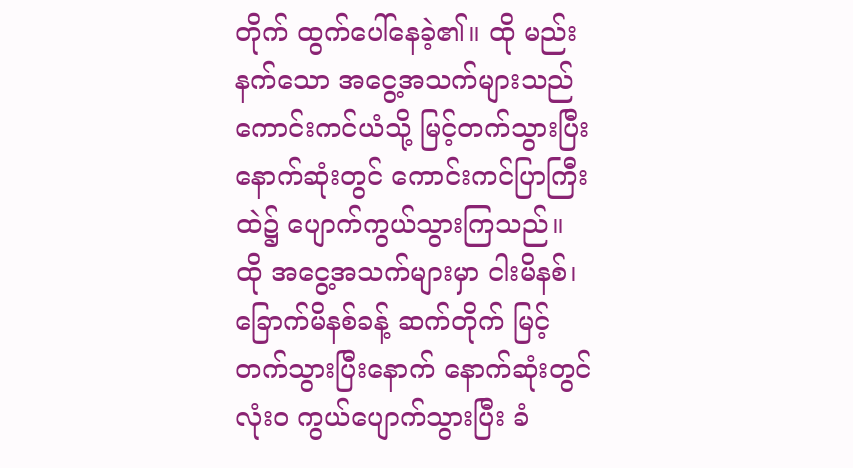တိုက် ထွက်ပေါ်နေခဲ့၏။ ထို မည်းနက်သော အငွေ့အသက်များသည် ကောင်းကင်ယံသို့ မြင့်တက်သွားပြီး နောက်ဆုံးတွင် ကောင်းကင်ပြာကြီးထဲ၌ ပျောက်ကွယ်သွားကြသည်။ ထို အငွေ့အသက်များမှာ ငါးမိနစ်၊ ခြောက်မိနစ်ခန့် ဆက်တိုက် မြင့်တက်သွားပြီးနောက် နောက်ဆုံးတွင် လုံးဝ ကွယ်ပျောက်သွားပြီး ခံ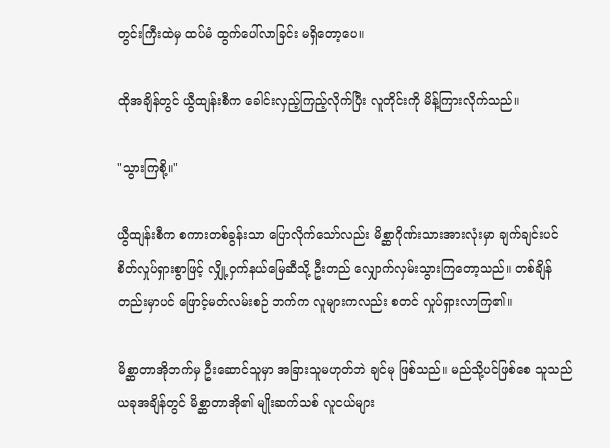တွင်းကြီးထဲမှ ထပ်မံ ထွက်ပေါ်လာခြင်း မရှိတော့ပေ။

ထိုအချိန်တွင် ယွီထျန်းစီက ခေါင်းလှည့်ကြည့်လိုက်ပြီး လူတိုင်းကို မိန့်ကြားလိုက်သည်။

"သွားကြစို့။"

ယွီထျန်းစီက စကားတစ်ခွန်းသာ ပြောလိုက်သော်လည်း မိစ္ဆာဂိုဏ်းသားအားလုံးမှာ ချက်ချင်းပင် စိတ်လှုပ်ရှားစွာဖြင့် လျှို့ဝှက်နယ်မြေဆီသို့ ဦးတည် လျှောက်လှမ်းသွားကြတော့သည်။ တစ်ချိန်တည်းမှာပင် ဖြောင့်မတ်လမ်းစဉ် ဘက်က လူများကလည်း စတင် လှုပ်ရှားလာကြ၏။

မိစ္ဆာတာအိုဘက်မှ ဦးဆောင်သူမှာ အခြားသူမဟုတ်ဘဲ ချင်မု ဖြစ်သည်။ မည်သို့ပင်ဖြစ်စေ သူသည် ယခုအချိန်တွင် မိစ္ဆာတာအို၏ မျိုးဆက်သစ် လူငယ်များ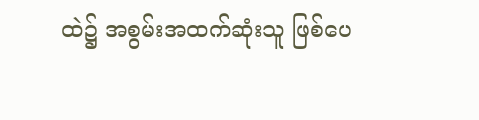ထဲ၌ အစွမ်းအထက်ဆုံးသူ ဖြစ်ပေ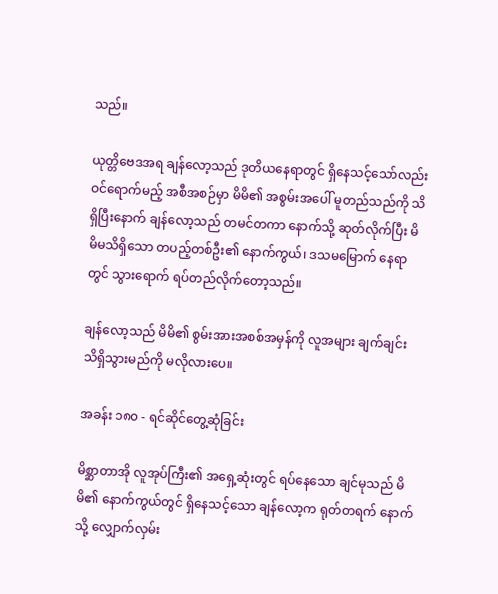သည်။

ယုတ္တိဗေဒအရ ချန်လော့သည် ဒုတိယနေရာတွင် ရှိနေသင့်သော်လည်း ဝင်ရောက်မည့် အစီအစဉ်မှာ မိမိ၏ အစွမ်းအပေါ် မူတည်သည်ကို သိရှိပြီးနောက် ချန်လော့သည် တမင်တကာ နောက်သို့ ဆုတ်လိုက်ပြီး မိမိမသိရှိသော တပည့်တစ်ဦး၏ နောက်ကွယ်၊ ဒသမမြောက် နေရာတွင် သွားရောက် ရပ်တည်လိုက်တော့သည်။

ချန်လော့သည် မိမိ၏ စွမ်းအားအစစ်အမှန်ကို လူအများ ချက်ချင်း သိရှိသွားမည်ကို မလိုလားပေ။

အခန်း ၁၈၀ - ရင်ဆိုင်တွေ့ဆုံခြင်း

မိစ္ဆာတာအို လူအုပ်ကြီး၏ အရှေ့ဆုံးတွင် ရပ်နေသော ချင်မုသည် မိမိ၏ နောက်ကွယ်တွင် ရှိနေသင့်သော ချန်လော့က ရုတ်တရက် နောက်သို့ လျှောက်လှမ်း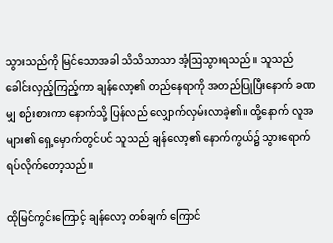သွားသည်ကို မြင်သောအခါ သိသိသာသာ အံ့ဩသွားရသည်။ သူသည် ခေါင်းလှည့်ကြည့်ကာ ချန်လော့၏ တည်နေရာကို အတည်ပြုပြီးနောက် ခဏမျှ စဉ်းစားကာ နောက်သို့ ပြန်လည် လျှောက်လှမ်းလာခဲ့၏။ ထို့နောက် လူအများ၏ ရှေ့မှောက်တွင်ပင် သူသည် ချန်လော့၏ နောက်ကွယ်၌ သွားရောက် ရပ်လိုက်တော့သည်။

ထိုမြင်ကွင်းကြောင့် ချန်လော့ တစ်ချက် ကြောင်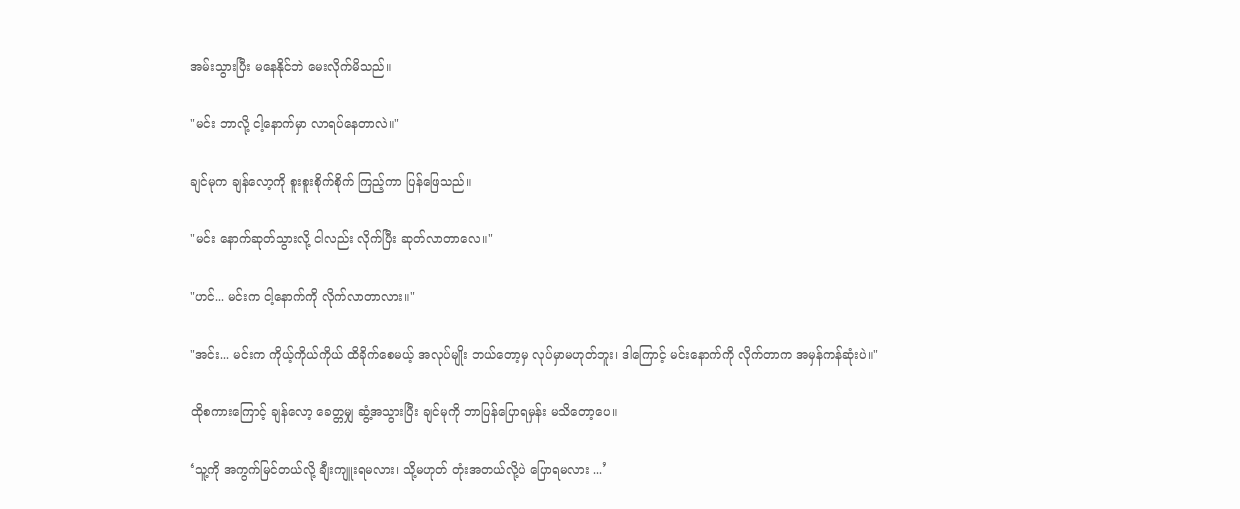အမ်းသွားပြီး မနေနိုင်ဘဲ မေးလိုက်မိသည်။

"မင်း ဘာလို့ ငါ့နောက်မှာ လာရပ်နေတာလဲ။"

ချင်မုက ချန်လော့ကို စူးစူးစိုက်စိုက် ကြည့်ကာ ပြန်ဖြေသည်။

"မင်း နောက်ဆုတ်သွားလို့ ငါလည်း လိုက်ပြီး ဆုတ်လာတာလေ။"

"ဟင်... မင်းက ငါ့နောက်ကို လိုက်လာတာလား။"

"အင်း... မင်းက ကိုယ့်ကိုယ်ကိုယ် ထိခိုက်စေမယ့် အလုပ်မျိုး ဘယ်တော့မှ လုပ်မှာမဟုတ်ဘူး၊ ဒါကြောင့် မင်းနောက်ကို လိုက်တာက အမှန်ကန်ဆုံးပဲ။"

ထိုစကားကြောင့် ချန်လော့ ခေတ္တမျှ ဆွံ့အသွားပြီး ချင်မုကို ဘာပြန်ပြောရမှန်း မသိတော့ပေ။

‘သူ့ကို အကွက်မြင်တယ်လို့ ချီးကျူးရမလား၊ သို့မဟုတ် တုံးအတယ်လို့ပဲ ပြောရမလား ...’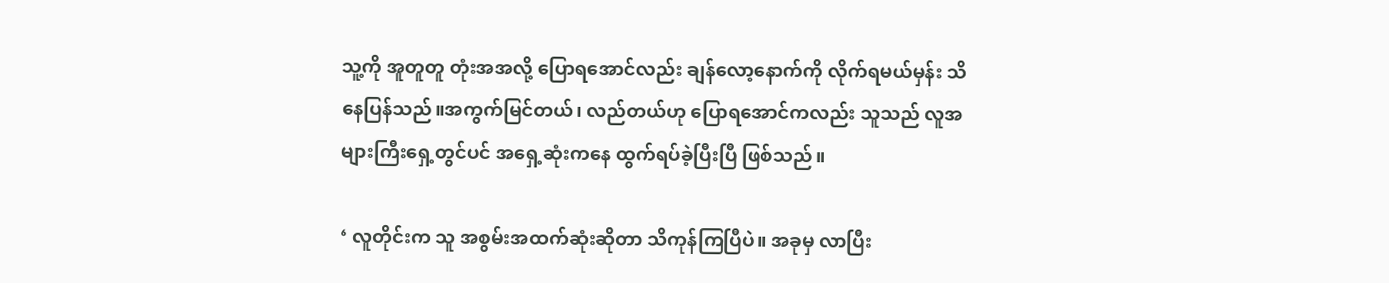သူ့ကို အူတူတူ တုံးအအလို့ ပြောရအောင်လည်း ချန်လော့နောက်ကို လိုက်ရမယ်မှန်း သိနေပြန်သည်။အကွက်မြင်တယ်၊ လည်တယ်ဟု ပြောရအောင်ကလည်း သူသည် လူအများကြီးရှေ့တွင်ပင် အရှေ့ဆုံးကနေ ထွက်ရပ်ခဲ့ပြီးပြီ ဖြစ်သည်။

‘ လူတိုင်းက သူ အစွမ်းအထက်ဆုံးဆိုတာ သိကုန်ကြပြီပဲ။ အခုမှ လာပြီး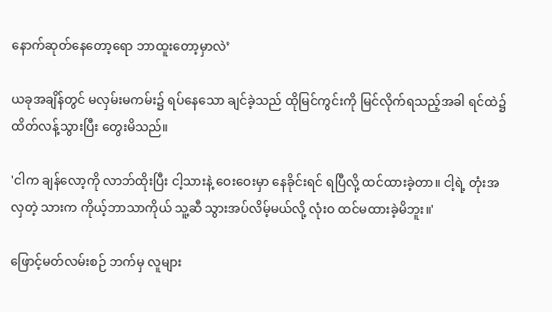နောက်ဆုတ်နေတော့ရော ဘာထူးတော့မှာလဲ’

ယခုအချိန်တွင် မလှမ်းမကမ်း၌ ရပ်နေသော ချင်ခဲ့သည် ထိုမြင်ကွင်းကို မြင်လိုက်ရသည့်အခါ ရင်ထဲ၌ ထိတ်လန့်သွားပြီး တွေးမိသည်။

'ငါက ချန်လော့ကို လာဘ်ထိုးပြီး ငါ့သားနဲ့ ဝေးဝေးမှာ နေခိုင်းရင် ရပြီလို့ ထင်ထားခဲ့တာ။ ငါ့ရဲ့ တုံးအလှတဲ့ သားက ကိုယ့်ဘာသာကိုယ် သူ့ဆီ သွားအပ်လိမ့်မယ်လို့ လုံးဝ ထင်မထားခဲ့မိဘူး။'

ဖြောင့်မတ်လမ်းစဉ် ဘက်မှ လူများ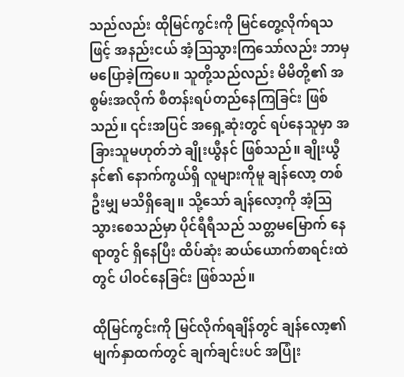သည်လည်း ထိုမြင်ကွင်းကို မြင်တွေ့လိုက်ရသဖြင့် အနည်းငယ် အံ့ဩသွားကြသော်လည်း ဘာမှ မပြောခဲ့ကြပေ။ သူတို့သည်လည်း မိမိတို့၏ အစွမ်းအလိုက် စီတန်းရပ်တည်နေကြခြင်း ဖြစ်သည်။ ၎င်းအပြင် အရှေ့ဆုံးတွင် ရပ်နေသူမှာ အခြားသူမဟုတ်ဘဲ ချိုးယွီနင် ဖြစ်သည်။ ချိုးယွီနင်၏ နောက်ကွယ်ရှိ လူများကိုမူ ချန်လော့ တစ်ဦးမျှ မသိရှိချေ။ သို့သော် ချန်လော့ကို အံ့ဩသွားစေသည်မှာ ပိုင်ရီရီသည် သတ္တမမြောက် နေရာတွင် ရှိနေပြီး ထိပ်ဆုံး ဆယ်ယောက်စာရင်းထဲတွင် ပါဝင်နေခြင်း ဖြစ်သည်။

ထိုမြင်ကွင်းကို မြင်လိုက်ရချိန်တွင် ချန်လော့၏ မျက်နှာထက်တွင် ချက်ချင်းပင် အပြုံး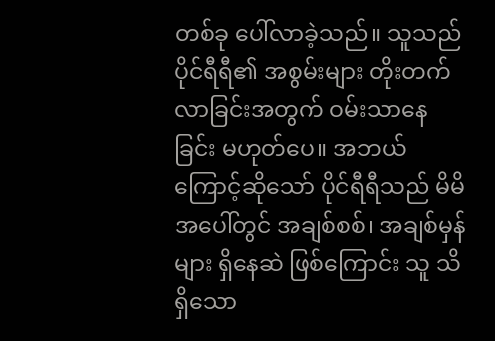တစ်ခု ပေါ်လာခဲ့သည်။ သူသည် ပိုင်ရီရီ၏ အစွမ်းများ တိုးတက်လာခြင်းအတွက် ဝမ်းသာနေခြင်း မဟုတ်ပေ။ အဘယ်ကြောင့်ဆိုသော် ပိုင်ရီရီသည် မိမိအပေါ်တွင် အချစ်စစ်၊ အချစ်မှန်များ ရှိနေဆဲ ဖြစ်ကြောင်း သူ သိရှိသော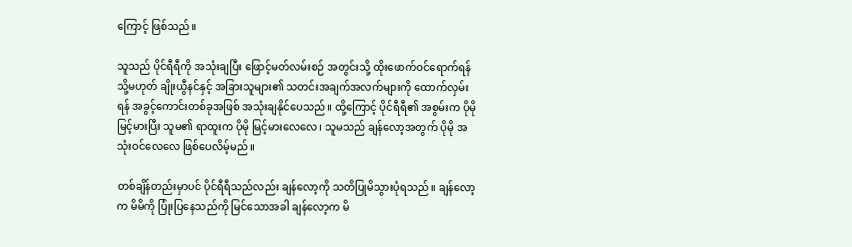ကြောင့် ဖြစ်သည်။

သူသည် ပိုင်ရီရီကို အသုံးချပြီး ဖြောင့်မတ်လမ်းစဉ် အတွင်းသို့ ထိုးဖောက်ဝင်ရောက်ရန် သို့မဟုတ် ချိုးယွီနင်နှင့် အခြားသူများ၏ သတင်းအချက်အလက်များကို ထောက်လှမ်းရန် အခွင့်ကောင်းတစ်ခုအဖြစ် အသုံးချနိုင်ပေသည်။ ထို့ကြောင့် ပိုင်ရီရီ၏ အစွမ်းက ပိုမိုမြင့်မားပြီး သူမ၏ ရာထူးက ပိုမို မြင့်မားလေလေ၊ သူမသည် ချန်လော့အတွက် ပိုမို အသုံးဝင်လေလေ ဖြစ်ပေလိမ့်မည်။

တစ်ချိန်တည်းမှာပင် ပိုင်ရီရီသည်လည်း ချန်လော့ကို သတိပြုမိသွားပုံရသည်။ ချန်လော့က မိမိကို ပြုံးပြနေသည်ကို မြင်သောအခါ ချန်လော့က မိ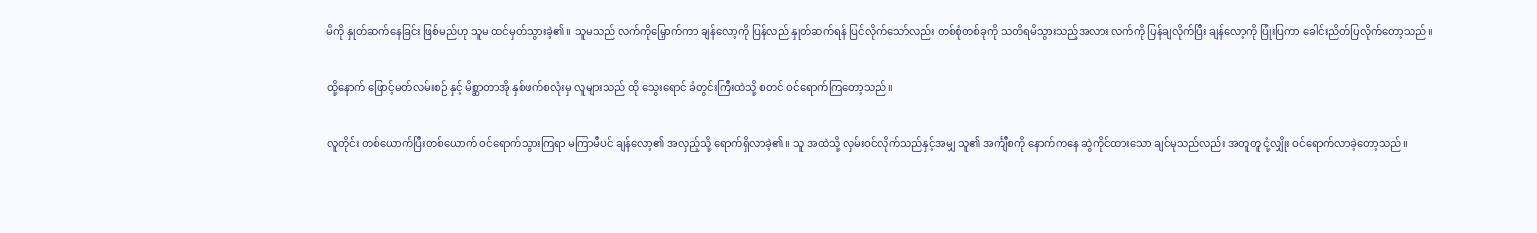မိကို နှုတ်ဆက်နေခြင်း ဖြစ်မည်ဟု သူမ ထင်မှတ်သွားခဲ့၏။ သူမသည် လက်ကိုမြှောက်ကာ ချန်လော့ကို ပြန်လည် နှုတ်ဆက်ရန် ပြင်လိုက်သော်လည်း တစ်စုံတစ်ခုကို သတိရမိသွားသည့်အလား လက်ကို ပြန်ချလိုက်ပြီး ချန်လော့ကို ပြုံးပြကာ ခေါင်းညိတ်ပြလိုက်တော့သည်။

ထို့နောက် ဖြောင့်မတ်လမ်းစဉ် နှင့် မိစ္ဆာတာအို နှစ်ဖက်စလုံးမှ လူများသည် ထို သွေးရောင် ခံတွင်းကြီးထဲသို့ စတင် ဝင်ရောက်ကြတော့သည်။

လူတိုင်း တစ်ယောက်ပြီးတစ်ယောက် ဝင်ရောက်သွားကြရာ မကြာမီပင် ချန်လော့၏ အလှည့်သို့ ရောက်ရှိလာခဲ့၏။ သူ အထဲသို့ လှမ်းဝင်လိုက်သည်နှင့်အမျှ သူ၏ အင်္ကျီစကို နောက်ကနေ ဆွဲကိုင်ထားသော ချင်မုသည်လည်း အတူတူ ငုံ့လျှိုး ဝင်ရောက်လာခဲ့တော့သည်။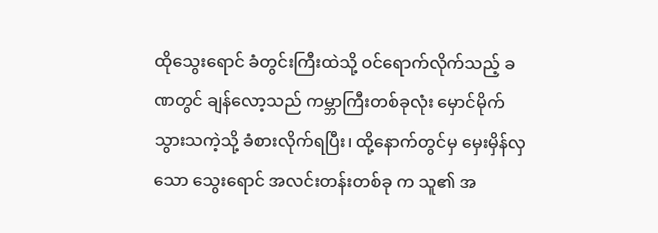ထိုသွေးရောင် ခံတွင်းကြီးထဲသို့ ဝင်ရောက်လိုက်သည့် ခဏတွင် ချန်လော့သည် ကမ္ဘာကြီးတစ်ခုလုံး မှောင်မိုက်သွားသကဲ့သို့ ခံစားလိုက်ရပြီး၊ ထို့နောက်တွင်မှ မှေးမှိန်လှသော သွေးရောင် အလင်းတန်းတစ်ခု က သူ၏ အ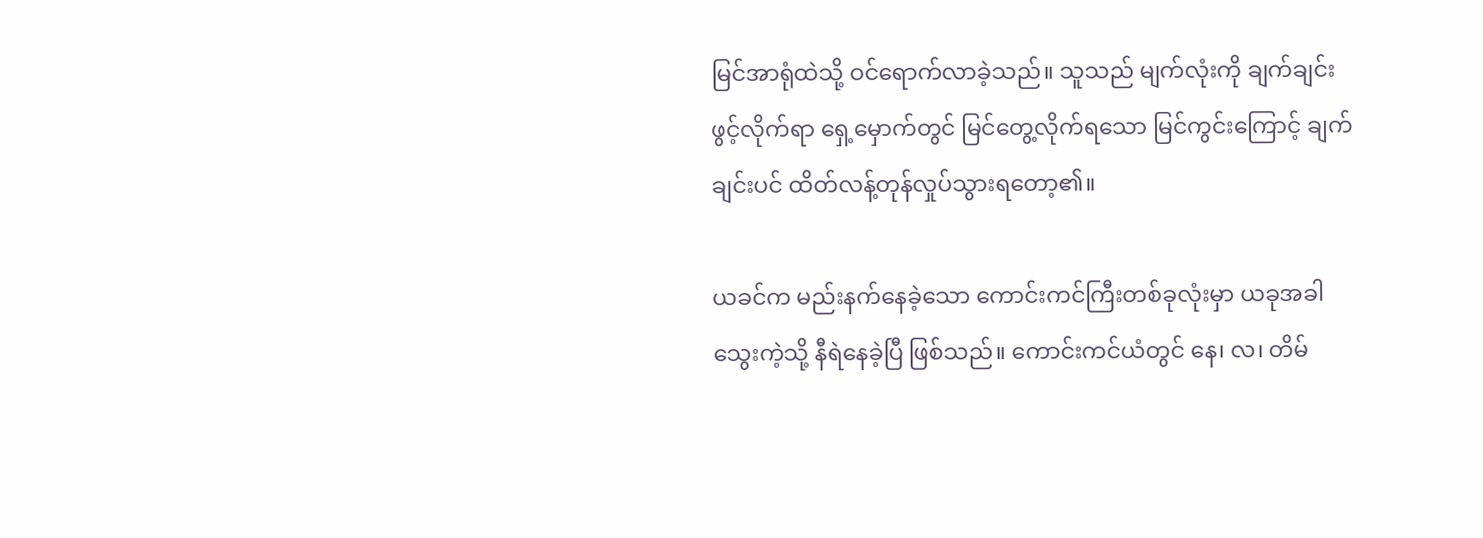မြင်အာရုံထဲသို့ ဝင်ရောက်လာခဲ့သည်။ သူသည် မျက်လုံးကို ချက်ချင်း ဖွင့်လိုက်ရာ ရှေ့မှောက်တွင် မြင်တွေ့လိုက်ရသော မြင်ကွင်းကြောင့် ချက်ချင်းပင် ထိတ်လန့်တုန်လှုပ်သွားရတော့၏။

ယခင်က မည်းနက်နေခဲ့သော ကောင်းကင်ကြီးတစ်ခုလုံးမှာ ယခုအခါ သွေးကဲ့သို့ နီရဲနေခဲ့ပြီ ဖြစ်သည်။ ကောင်းကင်ယံတွင် နေ၊ လ၊ တိမ်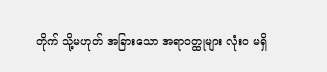တိုက် သို့မဟုတ် အခြားသော အရာဝတ္ထုများ လုံးဝ မရှိ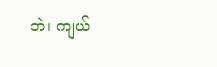ဘဲ၊ ကျယ်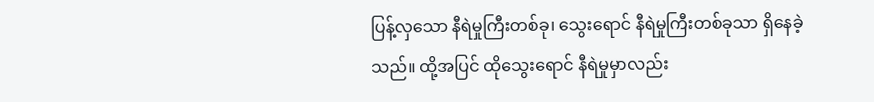ပြန့်လှသော နီရဲမှုကြီးတစ်ခု၊ သွေးရောင် နီရဲမှုကြီးတစ်ခုသာ ရှိနေခဲ့သည်။ ထို့အပြင် ထိုသွေးရောင် နီရဲမှုမှာလည်း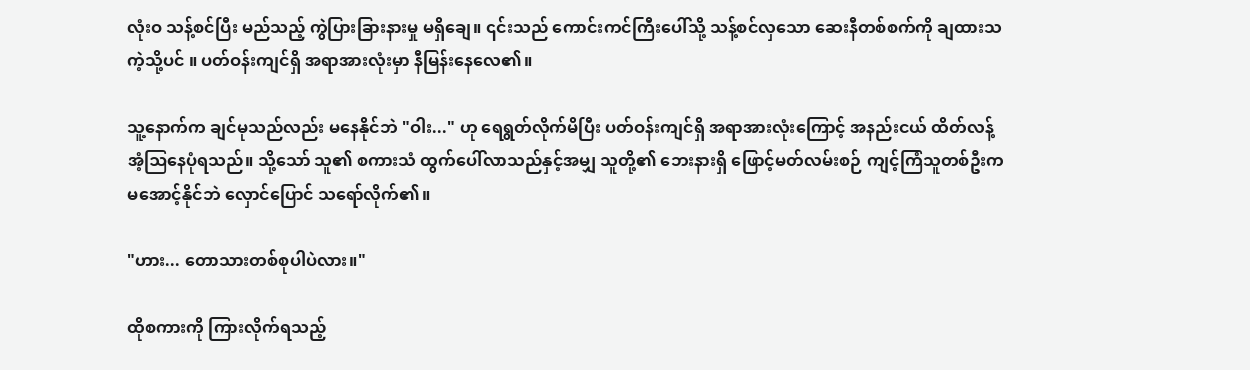လုံးဝ သန့်စင်ပြီး မည်သည့် ကွဲပြားခြားနားမှု မရှိချေ။ ၎င်းသည် ကောင်းကင်ကြီးပေါ်သို့ သန့်စင်လှသော ဆေးနီတစ်စက်ကို ချထားသကဲ့သို့ပင် ။ ပတ်ဝန်းကျင်ရှိ အရာအားလုံးမှာ နီမြန်းနေလေ၏။

သူ့နောက်က ချင်မုသည်လည်း မနေနိုင်ဘဲ "ဝါး..." ဟု ရေရွတ်လိုက်မိပြီး ပတ်ဝန်းကျင်ရှိ အရာအားလုံးကြောင့် အနည်းငယ် ထိတ်လန့်အံ့ဩနေပုံရသည်။ သို့သော် သူ၏ စကားသံ ထွက်ပေါ်လာသည်နှင့်အမျှ သူတို့၏ ဘေးနားရှိ ဖြောင့်မတ်လမ်းစဉ် ကျင့်ကြံသူတစ်ဦးက မအောင့်နိုင်ဘဲ လှောင်ပြောင် သရော်လိုက်၏။

"ဟား... တောသားတစ်စုပါပဲလား။"

ထိုစကားကို ကြားလိုက်ရသည့်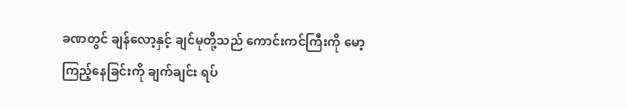ခဏတွင် ချန်လော့နှင့် ချင်မုတို့သည် ကောင်းကင်ကြီးကို မော့ကြည့်နေခြင်းကို ချက်ချင်း ရပ်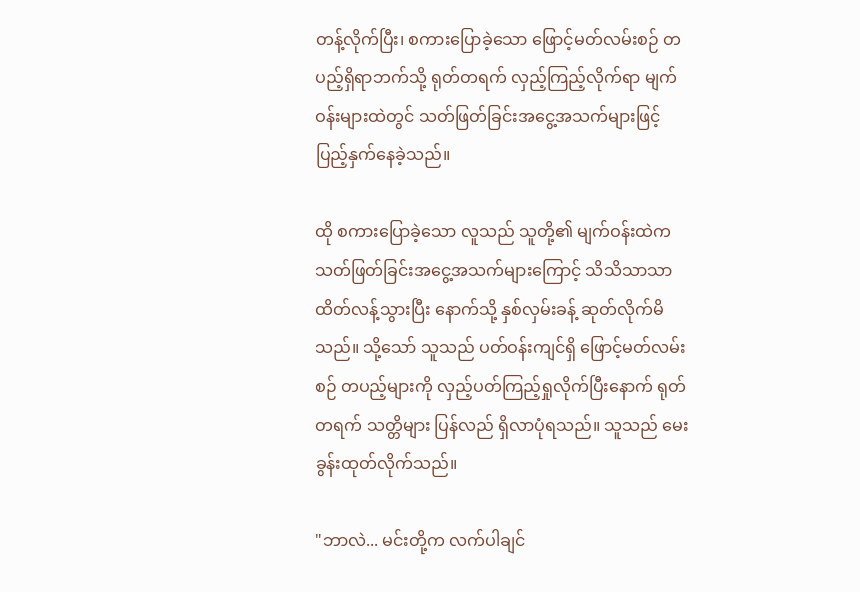တန့်လိုက်ပြီး၊ စကားပြောခဲ့သော ဖြောင့်မတ်လမ်းစဉ် တပည့်ရှိရာဘက်သို့ ရုတ်တရက် လှည့်ကြည့်လိုက်ရာ မျက်ဝန်းများထဲတွင် သတ်ဖြတ်ခြင်းအငွေ့အသက်များဖြင့် ပြည့်နှက်နေခဲ့သည်။

ထို စကားပြောခဲ့သော လူသည် သူတို့၏ မျက်ဝန်းထဲက သတ်ဖြတ်ခြင်းအငွေ့အသက်များကြောင့် သိသိသာသာ ထိတ်လန့်သွားပြီး နောက်သို့ နှစ်လှမ်းခန့် ဆုတ်လိုက်မိသည်။ သို့သော် သူသည် ပတ်ဝန်းကျင်ရှိ ဖြောင့်မတ်လမ်းစဉ် တပည့်များကို လှည့်ပတ်ကြည့်ရှုလိုက်ပြီးနောက် ရုတ်တရက် သတ္တိများ ပြန်လည် ရှိလာပုံရသည်။ သူသည် မေးခွန်းထုတ်လိုက်သည်။

"ဘာလဲ... မင်းတို့က လက်ပါချင်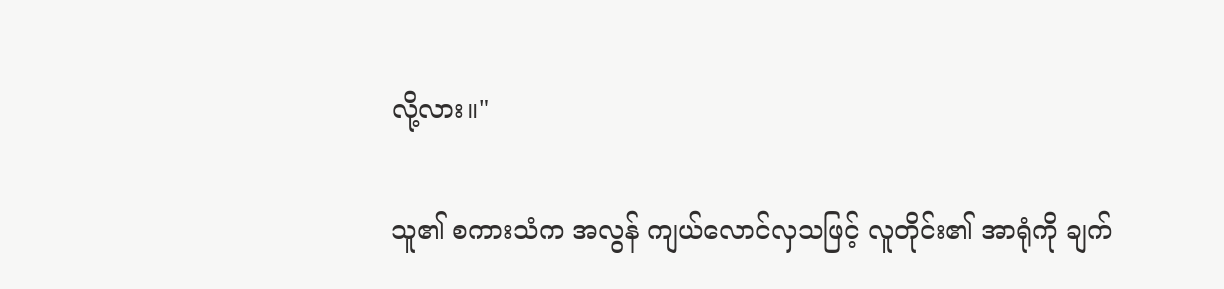လို့လား။"

သူ၏ စကားသံက အလွန် ကျယ်လောင်လှသဖြင့် လူတိုင်း၏ အာရုံကို ချက်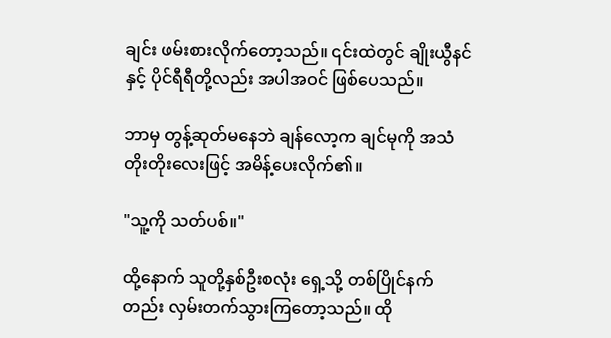ချင်း ဖမ်းစားလိုက်တော့သည်။ ၎င်းထဲတွင် ချိုးယွီနင်နှင့် ပိုင်ရီရီတို့လည်း အပါအဝင် ဖြစ်ပေသည်။

ဘာမှ တွန့်ဆုတ်မနေဘဲ ချန်လော့က ချင်မုကို အသံတိုးတိုးလေးဖြင့် အမိန့်ပေးလိုက်၏။

"သူ့ကို သတ်ပစ်။"

ထို့နောက် သူတို့နှစ်ဦးစလုံး ရှေ့သို့ တစ်ပြိုင်နက်တည်း လှမ်းတက်သွားကြတော့သည်။ ထို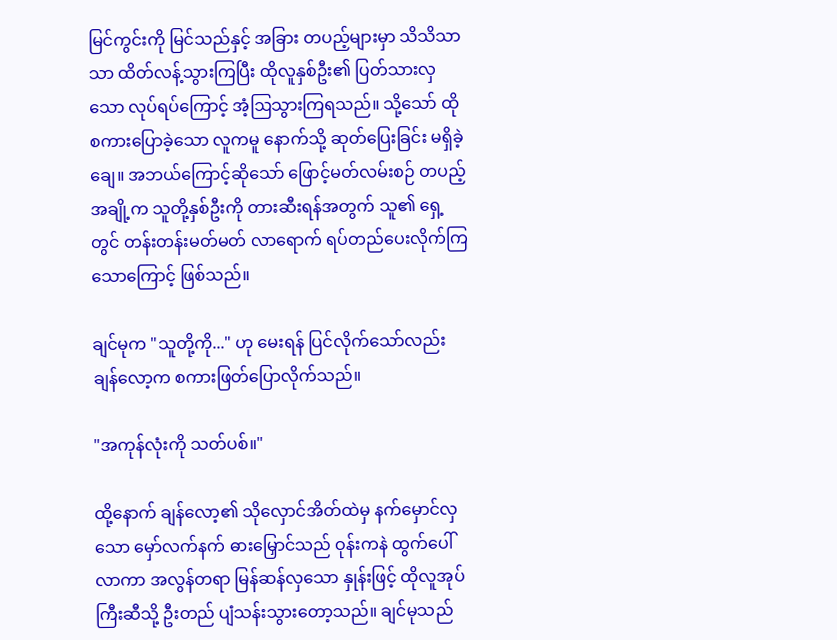မြင်ကွင်းကို မြင်သည်နှင့် အခြား တပည့်များမှာ သိသိသာသာ ထိတ်လန့်သွားကြပြီး ထိုလူနှစ်ဦး၏ ပြတ်သားလှသော လုပ်ရပ်ကြောင့် အံ့ဩသွားကြရသည်။ သို့သော် ထို စကားပြောခဲ့သော လူကမူ နောက်သို့ ဆုတ်ပြေးခြင်း မရှိခဲ့ချေ။ အဘယ်ကြောင့်ဆိုသော် ဖြောင့်မတ်လမ်းစဉ် တပည့်အချို့က သူတို့နှစ်ဦးကို တားဆီးရန်အတွက် သူ၏ ရှေ့တွင် တန်းတန်းမတ်မတ် လာရောက် ရပ်တည်ပေးလိုက်ကြသောကြောင့် ဖြစ်သည်။

ချင်မုက "သူတို့ကို..." ဟု မေးရန် ပြင်လိုက်သော်လည်း ချန်လော့က စကားဖြတ်ပြောလိုက်သည်။

"အကုန်လုံးကို သတ်ပစ်။"

ထို့နောက် ချန်လော့၏ သိုလှောင်အိတ်ထဲမှ နက်မှောင်လှသော မှော်လက်နက် ဓားမြှောင်သည် ဝုန်းကနဲ ထွက်ပေါ်လာကာ အလွန်တရာ မြန်ဆန်လှသော နှုန်းဖြင့် ထိုလူအုပ်ကြီးဆီသို့ ဦးတည် ပျံသန်းသွားတော့သည်။ ချင်မုသည်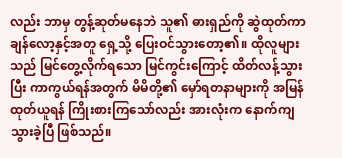လည်း ဘာမှ တွန့်ဆုတ်မနေဘဲ သူ၏ ဓားရှည်ကို ဆွဲထုတ်ကာ ချန်လော့နှင့်အတူ ရှေ့သို့ ပြေးဝင်သွားတော့၏။ ထိုလူများသည် မြင်တွေ့လိုက်ရသော မြင်ကွင်းကြောင့် ထိတ်လန့်သွားပြီး ကာကွယ်ရန်အတွက် မိမိတို့၏ မှော်ရတနာများကို အမြန် ထုတ်ယူရန် ကြိုးစားကြသော်လည်း အားလုံးက နောက်ကျသွားခဲ့ပြီ ဖြစ်သည်။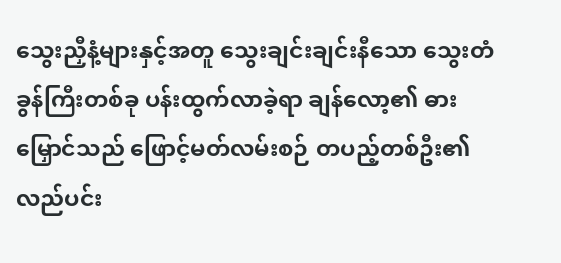သွေးညှီနံ့များနှင့်အတူ သွေးချင်းချင်းနီသော သွေးတံခွန်ကြီးတစ်ခု ပန်းထွက်လာခဲ့ရာ ချန်လော့၏ ဓားမြှောင်သည် ဖြောင့်မတ်လမ်းစဉ် တပည့်တစ်ဦး၏ လည်ပင်း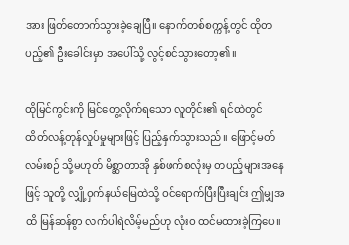အား ဖြတ်တောက်သွားခဲ့ချေပြီ။ နောက်တစ်စက္ကန့်တွင် ထိုတပည့်၏ ဦးခေါင်းမှာ အပေါ်သို့ လွင့်စင်သွားတော့၏။

ထိုမြင်ကွင်းကို မြင်တွေ့လိုက်ရသော လူတိုင်း၏ ရင်ထဲတွင် ထိတ်လန့်တုန်လှုပ်မှုများဖြင့် ပြည့်နှက်သွားသည်။ ဖြောင့်မတ်လမ်းစဉ် သို့မဟုတ် မိစ္ဆာတာအို နှစ်ဖက်စလုံးမှ တပည့်များအနေဖြင့် သူတို့ လျှို့ဝှက်နယ်မြေထဲသို့ ဝင်ရောက်ပြီးပြီးချင်း ဤမျှအထိ မြန်ဆန်စွာ လက်ပါရဲလိမ့်မည်ဟု လုံးဝ ထင်မထားခဲ့ကြပေ။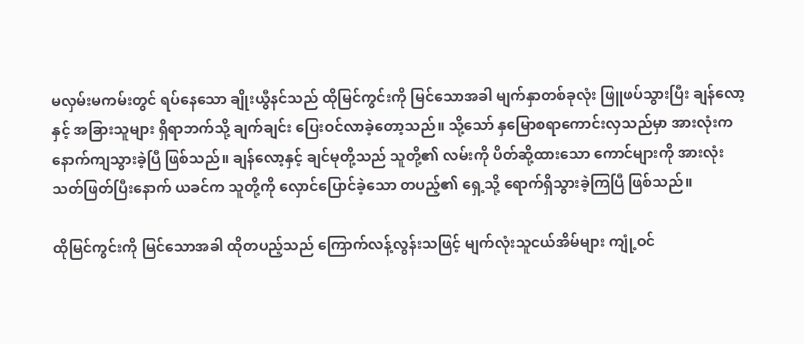မလှမ်းမကမ်းတွင် ရပ်နေသော ချိုးယွီနင်သည် ထိုမြင်ကွင်းကို မြင်သောအခါ မျက်နှာတစ်ခုလုံး ဖြူဖပ်သွားပြီး ချန်လော့နှင့် အခြားသူများ ရှိရာဘက်သို့ ချက်ချင်း ပြေးဝင်လာခဲ့တော့သည်။ သို့သော် နှမြောစရာကောင်းလှသည်မှာ အားလုံးက နောက်ကျသွားခဲ့ပြီ ဖြစ်သည်။ ချန်လော့နှင့် ချင်မုတို့သည် သူတို့၏ လမ်းကို ပိတ်ဆို့ထားသော ကောင်များကို အားလုံး သတ်ဖြတ်ပြီးနောက် ယခင်က သူတို့ကို လှောင်ပြောင်ခဲ့သော တပည့်၏ ရှေ့သို့ ရောက်ရှိသွားခဲ့ကြပြီ ဖြစ်သည်။

ထိုမြင်ကွင်းကို မြင်သောအခါ ထိုတပည့်သည် ကြောက်လန့်လွန်းသဖြင့် မျက်လုံးသူငယ်အိမ်များ ကျုံ့ဝင်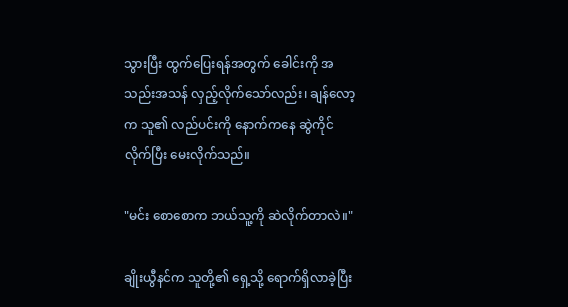သွားပြီး ထွက်ပြေးရန်အတွက် ခေါင်းကို အသည်းအသန် လှည့်လိုက်သော်လည်း၊ ချန်လော့က သူ၏ လည်ပင်းကို နောက်ကနေ ဆွဲကိုင်လိုက်ပြီး မေးလိုက်သည်။

"မင်း စောစောက ဘယ်သူ့ကို ဆဲလိုက်တာလဲ။"

ချိုးယွီနင်က သူတို့၏ ရှေ့သို့ ရောက်ရှိလာခဲ့ပြီး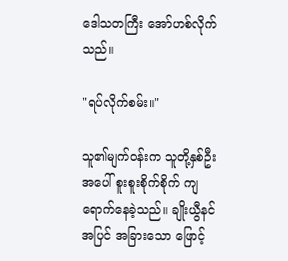ဒေါသတကြီး အော်ဟစ်လိုက်သည်။

"ရပ်လိုက်စမ်း။"

သူ၏မျက်ဝန်းက သူတို့နှစ်ဦးအပေါ် စူးစူးစိုက်စိုက် ကျရောက်နေခဲ့သည်။ ချိုးယွီနင်အပြင် အခြားသော ဖြောင့်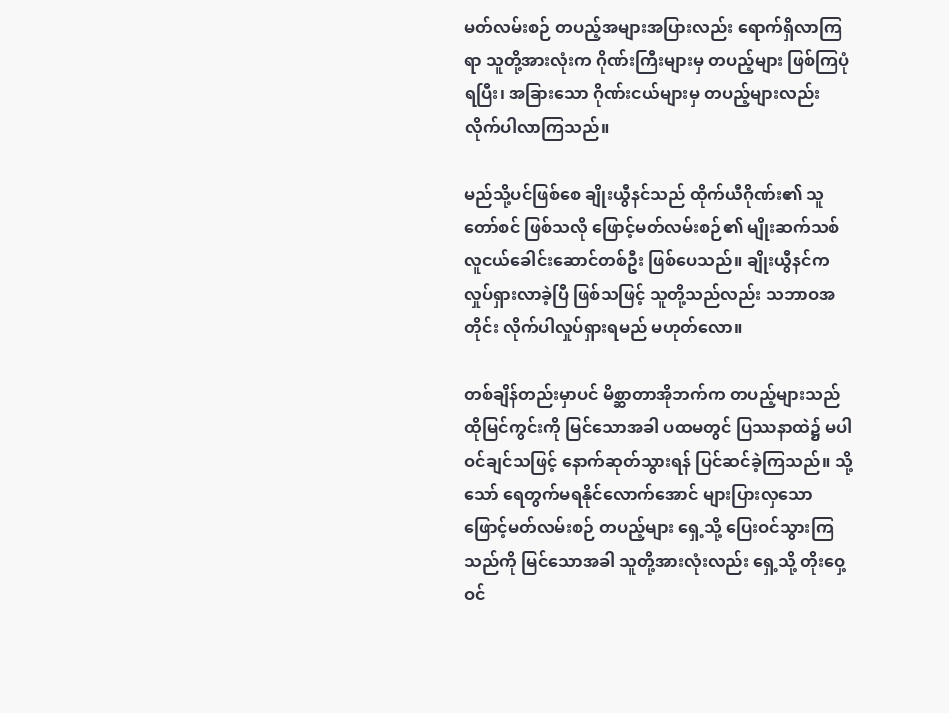မတ်လမ်းစဉ် တပည့်အများအပြားလည်း ရောက်ရှိလာကြရာ သူတို့အားလုံးက ဂိုဏ်းကြီးများမှ တပည့်များ ဖြစ်ကြပုံရပြီး၊ အခြားသော ဂိုဏ်းငယ်များမှ တပည့်များလည်း လိုက်ပါလာကြသည်။

မည်သို့ပင်ဖြစ်စေ ချိုးယွီနင်သည် ထိုက်ယီဂိုဏ်း၏ သူတော်စင် ဖြစ်သလို ဖြောင့်မတ်လမ်းစဉ်၏ မျိုးဆက်သစ် လူငယ်ခေါင်းဆောင်တစ်ဦး ဖြစ်ပေသည်။ ချိုးယွီနင်က လှုပ်ရှားလာခဲ့ပြီ ဖြစ်သဖြင့် သူတို့သည်လည်း သဘာဝအတိုင်း လိုက်ပါလှုပ်ရှားရမည် မဟုတ်လော။

တစ်ချိန်တည်းမှာပင် မိစ္ဆာတာအိုဘက်က တပည့်များသည် ထိုမြင်ကွင်းကို မြင်သောအခါ ပထမတွင် ပြဿနာထဲ၌ မပါဝင်ချင်သဖြင့် နောက်ဆုတ်သွားရန် ပြင်ဆင်ခဲ့ကြသည်။ သို့သော် ရေတွက်မရနိုင်လောက်အောင် များပြားလှသော ဖြောင့်မတ်လမ်းစဉ် တပည့်များ ရှေ့သို့ ပြေးဝင်သွားကြသည်ကို မြင်သောအခါ သူတို့အားလုံးလည်း ရှေ့သို့ တိုးဝှေ့ ဝင်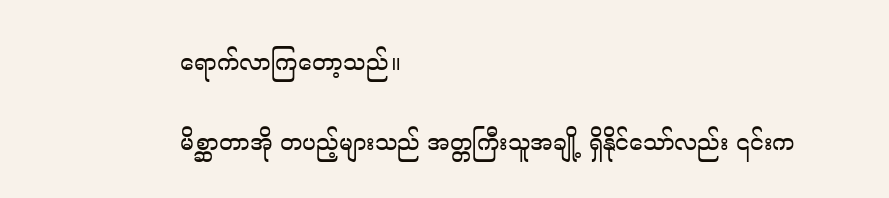ရောက်လာကြတော့သည်။

မိစ္ဆာတာအို တပည့်များသည် အတ္တကြီးသူအချို့ ရှိနိုင်သော်လည်း ၎င်းက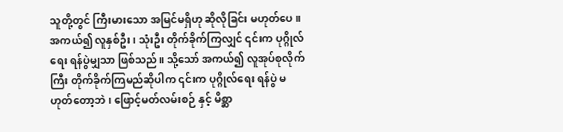သူတို့တွင် ကြီးမားသော အမြင်မရှိဟု ဆိုလိုခြင်း မဟုတ်ပေ။ အကယ်၍ လူနှစ်ဦး၊ သုံးဦး တိုက်ခိုက်ကြလျှင် ၎င်းက ပုဂ္ဂိုလ်ရေး ရန်ပွဲမျှသာ ဖြစ်သည်။ သို့သော် အကယ်၍ လူအုပ်စုလိုက်ကြီး တိုက်ခိုက်ကြမည်ဆိုပါက ၎င်းက ပုဂ္ဂိုလ်ရေး ရန်ပွဲ မဟုတ်တော့ဘဲ၊ ဖြောင့်မတ်လမ်းစဉ် နှင့် မိစ္ဆာ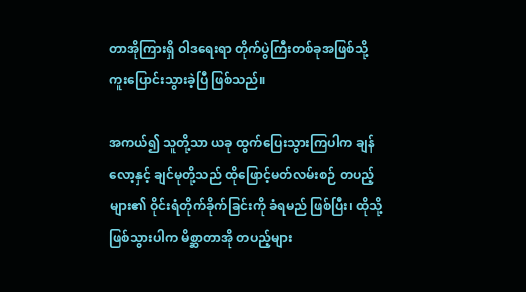တာအိုကြားရှိ ဝါဒရေးရာ တိုက်ပွဲကြီးတစ်ခုအဖြစ်သို့ ကူးပြောင်းသွားခဲ့ပြီ ဖြစ်သည်။

အကယ်၍ သူတို့သာ ယခု ထွက်ပြေးသွားကြပါက ချန်လော့နှင့် ချင်မုတို့သည် ထိုဖြောင့်မတ်လမ်းစဉ် တပည့်များ၏ ဝိုင်းရံတိုက်ခိုက်ခြင်းကို ခံရမည် ဖြစ်ပြီး၊ ထိုသို့ ဖြစ်သွားပါက မိစ္ဆာတာအို တပည့်များ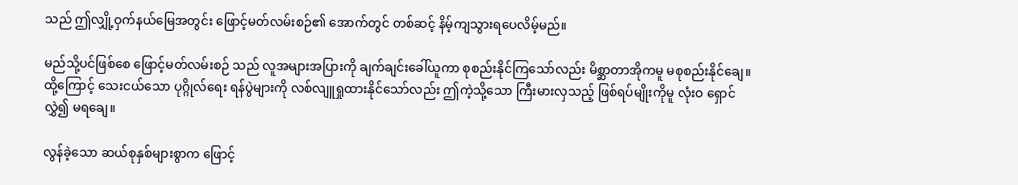သည် ဤလျှို့ဝှက်နယ်မြေအတွင်း ဖြောင့်မတ်လမ်းစဉ်၏ အောက်တွင် တစ်ဆင့် နိမ့်ကျသွားရပေလိမ့်မည်။

မည်သို့ပင်ဖြစ်စေ ဖြောင့်မတ်လမ်းစဉ် သည် လူအများအပြားကို ချက်ချင်းခေါ်ယူကာ စုစည်းနိုင်ကြသော်လည်း မိစ္ဆာတာအိုကမူ မစုစည်းနိုင်ချေ။ ထို့ကြောင့် သေးငယ်သော ပုဂ္ဂိုလ်ရေး ရန်ပွဲများကို လစ်လျူရှုထားနိုင်သော်လည်း ဤကဲ့သို့သော ကြီးမားလှသည့် ဖြစ်ရပ်မျိုးကိုမူ လုံးဝ ရှောင်လွှဲ၍ မရချေ။

လွန်ခဲ့သော ဆယ်စုနှစ်များစွာက ဖြောင့်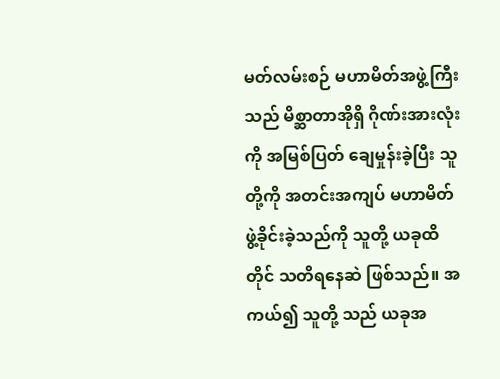မတ်လမ်းစဉ် မဟာမိတ်အဖွဲ့ကြီးသည် မိစ္ဆာတာအိုရှိ ဂိုဏ်းအားလုံးကို အမြစ်ပြတ် ချေမှုန်းခဲ့ပြီး သူတို့ကို အတင်းအကျပ် မဟာမိတ် ဖွဲ့ခိုင်းခဲ့သည်ကို သူတို့ ယခုထိတိုင် သတိရနေဆဲ ဖြစ်သည်။ အကယ်၍ သူတို့ သည် ယခုအ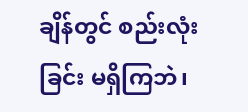ချိန်တွင် စည်းလုံးခြင်း မရှိကြဘဲ၊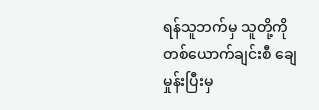ရန်သူဘက်မှ သူတို့ကို တစ်ယောက်ချင်းစီ ချေမှုန်းပြီးမှ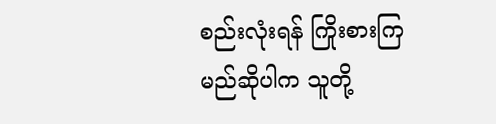စည်းလုံးရန် ကြိုးစားကြမည်ဆိုပါက သူတို့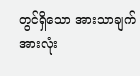တွင်ရှိသော အားသာချက်အားလုံး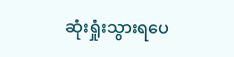ဆုံးရှုံးသွားရပေ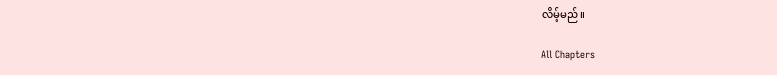လိမ့်မည်။

All Chapters